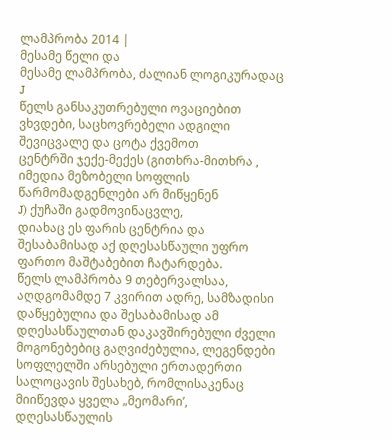ლამპრობა 2014 |
მესამე წელი და
მესამე ლამპრობა, ძალიან ლოგიკურადაც J
წელს განსაკუთრებული ოვაციებით ვხვდები, საცხოვრებელი ადგილი შევიცვალე და ცოტა ქვემოთ
ცენტრში ჯექე-მექეს (გითხრა-მითხრა , იმედია მეზობელი სოფლის წარმომადგენლები არ მიწყენენ
J) ქუჩაში გადმოვინაცვლე,
დიახაც ეს ფარის ცენტრია და შესაბამისად აქ დღესასწაული უფრო ფართო მაშტაბებით ჩატარდება.
წელს ლამპრობა 9 თებერვალსაა, აღდგომამდე 7 კვირით ადრე, სამზადისი დაწყებულია და შესაბამისად ამ დღესასწაულთან დაკავშირებული ძველი მოგონებებიც გაღვიძებულია, ლეგენდები სოფლელში არსებული ერთადერთი სალოცავის შესახებ, რომლისაკენაც მიიწევდა ყველა „მეომარი’, დღესასწაულის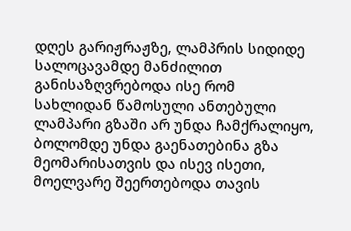დღეს გარიჟრაჟზე, ლამპრის სიდიდე სალოცავამდე მანძილით განისაზღვრებოდა ისე რომ სახლიდან წამოსული ანთებული ლამპარი გზაში არ უნდა ჩამქრალიყო, ბოლომდე უნდა გაენათებინა გზა მეომარისათვის და ისევ ისეთი, მოელვარე შეერთებოდა თავის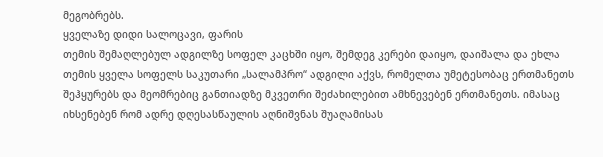მეგობრებს.
ყველაზე დიდი სალოცავი, ფარის
თემის შემაღლებულ ადგილზე სოფელ კაცხში იყო, შემდეგ კერები დაიყო, დაიშალა და ეხლა
თემის ყველა სოფელს საკუთარი „სალამპრო“ ადგილი აქვს, რომელთა უმეტესობაც ერთმანეთს
შეჰყურებს და მეომრებიც განთიადზე მკვეთრი შეძახილებით ამხნევებენ ერთმანეთს. იმასაც
იხსენებენ რომ ადრე დღესასწაულის აღნიშვნას შუაღამისას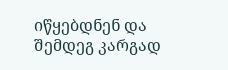იწყებდნენ და შემდეგ კარგად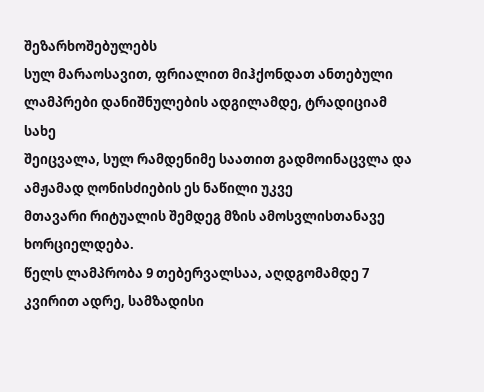შეზარხოშებულებს
სულ მარაოსავით, ფრიალით მიჰქონდათ ანთებული ლამპრები დანიშნულების ადგილამდე, ტრადიციამ სახე
შეიცვალა, სულ რამდენიმე საათით გადმოინაცვლა და ამჟამად ღონისძიების ეს ნაწილი უკვე
მთავარი რიტუალის შემდეგ მზის ამოსვლისთანავე ხორციელდება.
წელს ლამპრობა 9 თებერვალსაა, აღდგომამდე 7 კვირით ადრე, სამზადისი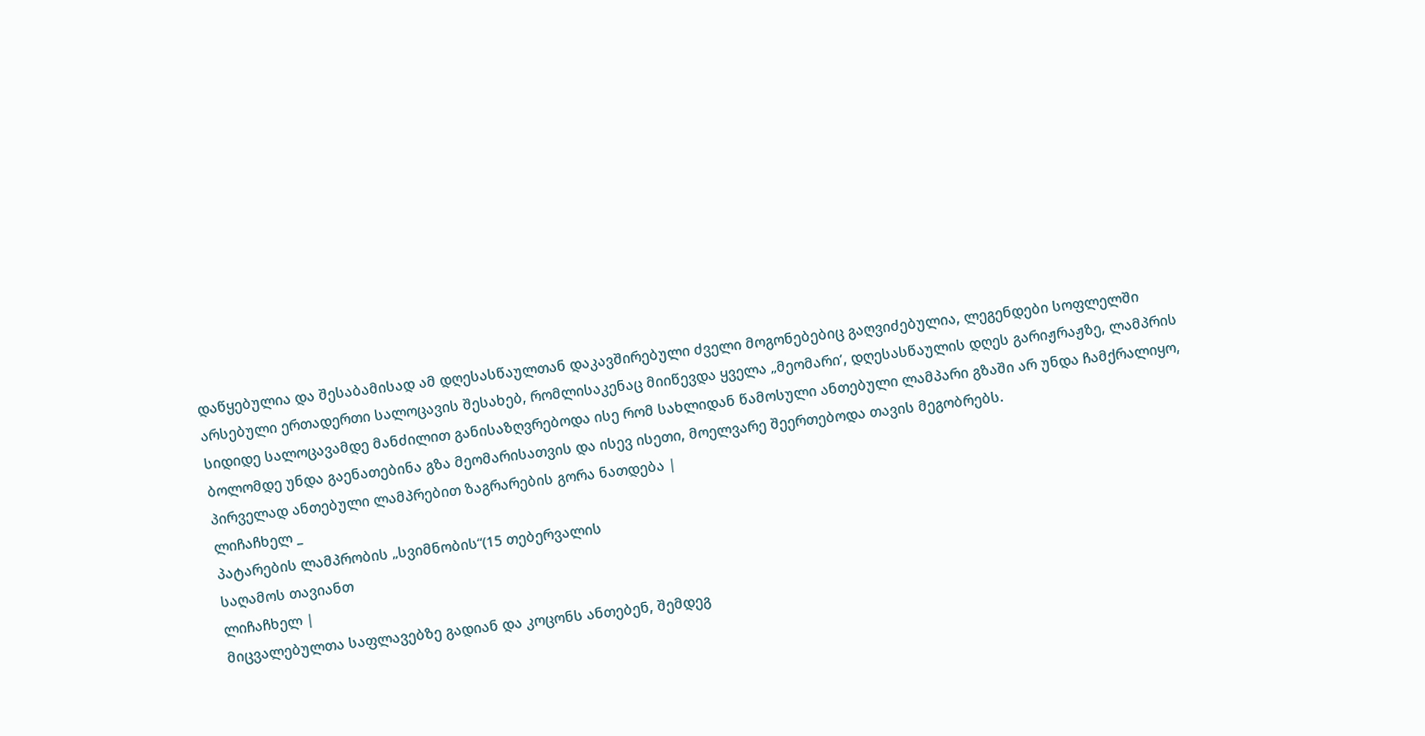დაწყებულია და შესაბამისად ამ დღესასწაულთან დაკავშირებული ძველი მოგონებებიც გაღვიძებულია, ლეგენდები სოფლელში არსებული ერთადერთი სალოცავის შესახებ, რომლისაკენაც მიიწევდა ყველა „მეომარი’, დღესასწაულის დღეს გარიჟრაჟზე, ლამპრის სიდიდე სალოცავამდე მანძილით განისაზღვრებოდა ისე რომ სახლიდან წამოსული ანთებული ლამპარი გზაში არ უნდა ჩამქრალიყო, ბოლომდე უნდა გაენათებინა გზა მეომარისათვის და ისევ ისეთი, მოელვარე შეერთებოდა თავის მეგობრებს.
პირველად ანთებული ლამპრებით ზაგრარების გორა ნათდება |
ლიჩაჩხელ _
პატარების ლამპრობის „სვიმნობის“(15 თებერვალის
საღამოს თავიანთ
ლიჩაჩხელ |
მიცვალებულთა საფლავებზე გადიან და კოცონს ანთებენ, შემდეგ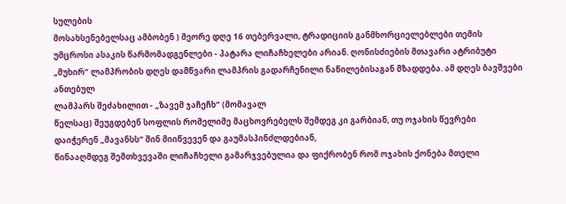სულების
მოსახსენებელსაც ამბობენ ) მეორე დღე 16 თებერვალი, ტრადიციის განმხორციელებლები თემის
უმცროსი ასაკის წარმომადგენლები - პატარა ლიჩაჩხელები არიან. ღონისძიების მთავარი ატრიბუტი
„მუხირ“ ლამპრობის დღეს დამწვარი ლამპრის გადარჩენილი ნაწილებისაგან მზადდება. ამ დღეს ბავშვები ანთებულ
ლამპარს შეძახილით - „ზავემ ჯაჩეჩხ“ (მომავალ
წელსაც) შეუგდებენ სოფლის რომელიმე მაცხოვრებელს შემდეგ კი გარბიან, თუ ოჯახის წევრები
დაიჭერენ „მავანსს“ შინ მიიწვევენ და გაუმასპინძლდებიან,
წინააღმდეგ შემთხვევაში ლიჩაჩხელი გამარჯვებულია და ფიქრობენ რომ ოჯახის ქონება მთელი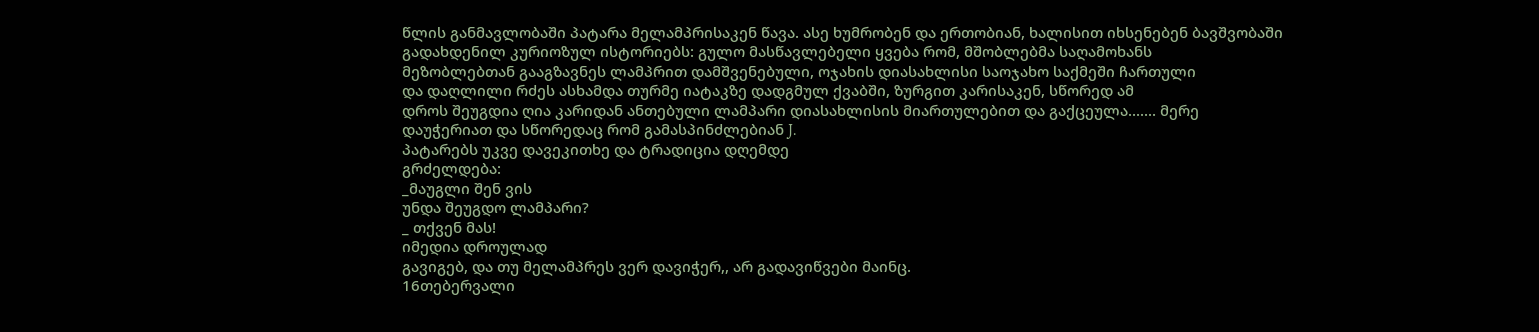წლის განმავლობაში პატარა მელამპრისაკენ წავა. ასე ხუმრობენ და ერთობიან, ხალისით იხსენებენ ბავშვობაში
გადახდენილ კურიოზულ ისტორიებს: გულო მასწავლებელი ყვება რომ, მშობლებმა საღამოხანს
მეზობლებთან გააგზავნეს ლამპრით დამშვენებული, ოჯახის დიასახლისი საოჯახო საქმეში ჩართული
და დაღლილი რძეს ასხამდა თურმე იატაკზე დადგმულ ქვაბში, ზურგით კარისაკენ, სწორედ ამ
დროს შეუგდია ღია კარიდან ანთებული ლამპარი დიასახლისის მიართულებით და გაქცეულა....... მერე
დაუჭერიათ და სწორედაც რომ გამასპინძლებიან J.
პატარებს უკვე დავეკითხე და ტრადიცია დღემდე
გრძელდება:
_მაუგლი შენ ვის
უნდა შეუგდო ლამპარი?
_ თქვენ მას!
იმედია დროულად
გავიგებ, და თუ მელამპრეს ვერ დავიჭერ,, არ გადავიწვები მაინც.
16თებერვალი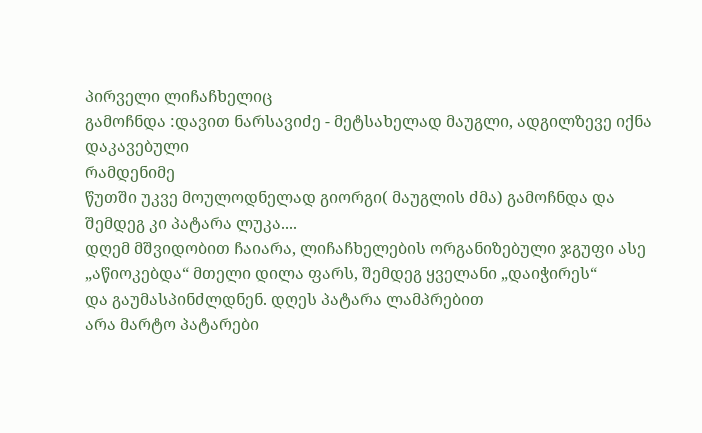პირველი ლიჩაჩხელიც
გამოჩნდა :დავით ნარსავიძე - მეტსახელად მაუგლი, ადგილზევე იქნა დაკავებული
რამდენიმე
წუთში უკვე მოულოდნელად გიორგი( მაუგლის ძმა) გამოჩნდა და შემდეგ კი პატარა ლუკა....
დღემ მშვიდობით ჩაიარა, ლიჩაჩხელების ორგანიზებული ჯგუფი ასე „აწიოკებდა“ მთელი დილა ფარს, შემდეგ ყველანი „დაიჭირეს“
და გაუმასპინძლდნენ. დღეს პატარა ლამპრებით
არა მარტო პატარები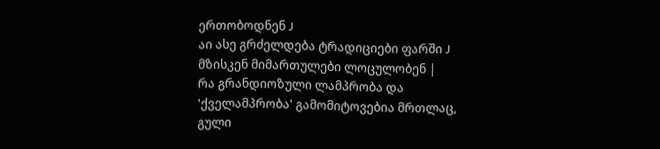ერთობოდნენ J
აი ასე გრძელდება ტრადიციები ფარში J
მზისკენ მიმართულები ლოცულობენ |
რა გრანდიოზული ლამპრობა და 'ქველამპრობა' გამომიტოვებია მრთლაც, გული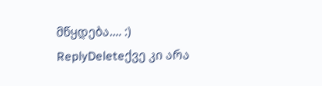მწყდება.... :)
ReplyDeleteქვე კი არა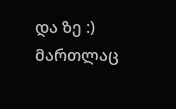და ზე :) მართლაც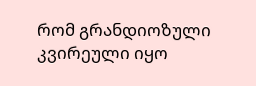რომ გრანდიოზული კვირეული იყო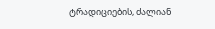ტრადიციების, ძალიან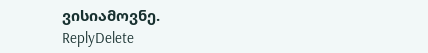ვისიამოვნე.
ReplyDelete